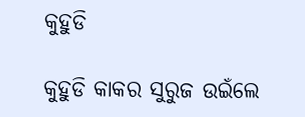କୁହୁଡି

କୁହୁଡି କାକର ସୁରୁଜ ଉଇଁଲେ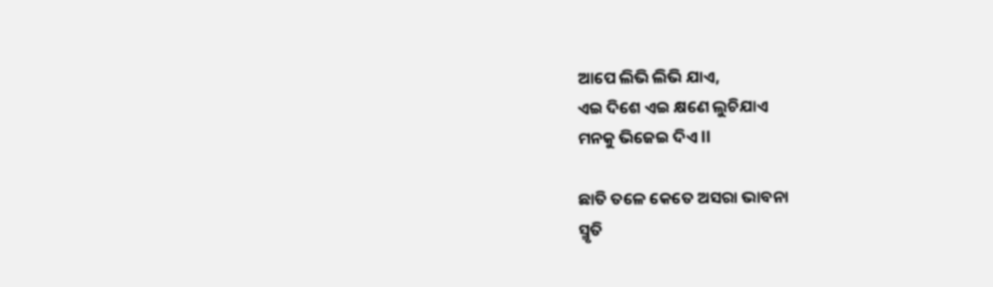ଆପେ ଲିଭି ଲିଭି ଯାଏ,
ଏଇ ଦିଶେ ଏଇ କ୍ଷଣେ ଲୁଚିଯାଏ
ମନକୁ ଭିଜେଇ ଦିଏ ll

ଛାତି ତଳେ କେତେ ଅସରା ଭାବନା
ସ୍ମୃତି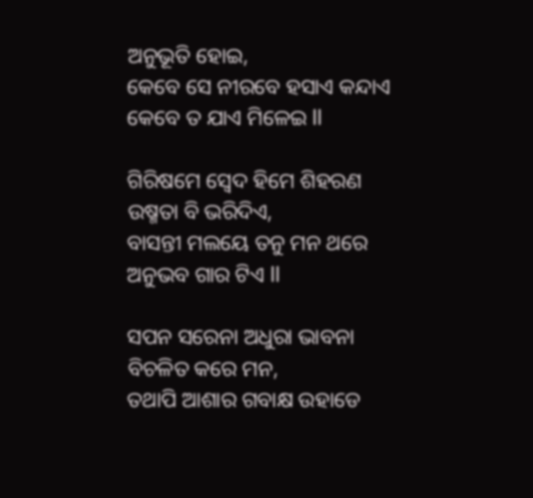ଅନୁଭୂତି ହୋଇ,
କେବେ ସେ ନୀରବେ ହସାଏ କନ୍ଦାଏ
କେବେ ତ ଯାଏ ମିଳେଇ ll

ଗିରିଷମେ ସ୍ଵେଦ ହିମେ ଶିହରଣ
ଉଷ୍ମତା ବି ଭରିଦିଏ,
ବାସନ୍ତୀ ମଲୟେ ତନୁ ମନ ଥରେ
ଅନୁଭବ ଗାର ଟିଏ ll

ସପନ ସରେନା ଅଧୁରା ଭାବନା
ବିଚଳିତ କରେ ମନ,
ତଥାପି ଆଶାର ଗବାକ୍ଷ ଉହାଡେ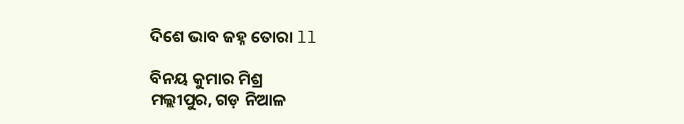ଦିଶେ ଭାବ ଜହ୍ନ ତୋରା ll

ବିନୟ କୁମାର ମିଶ୍ର
ମଲ୍ଲୀପୁର, ଗଡ଼ ନିଆଳ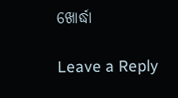ଖୋର୍ଦ୍ଧା

Leave a Reply